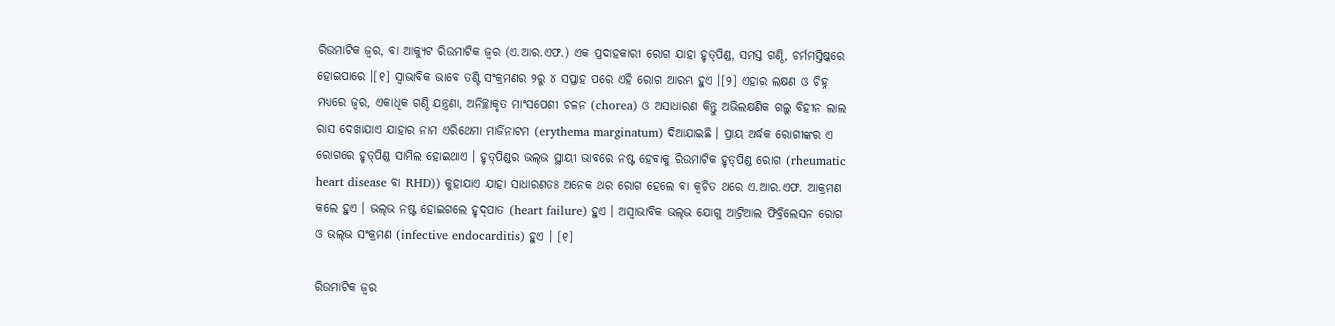ରିଉମାଟିକ ଜ୍ୱର, ବା ଆକ୍ୟୁଟ ରିଉମାଟିକ ଜ୍ୱର (ଏ.ଆର.ଏଫ.) ଏକ ପ୍ରଦାହକାରୀ ରୋଗ ଯାହା ହୃତ୍‌ପିଣ୍ଡ, ସମସ୍ତ ଗଣ୍ଠି, ଚର୍ମମସ୍ତିଷ୍କରେ ହୋଇପାରେ ।[୧] ସ୍ୱାଭାବିକ ଭାବେ ତଣ୍ଟି ସଂକ୍ରମଣର ୨ରୁ ୪ ସପ୍ତାହ ପରେ ଏହି ରୋଗ ଆରମ୍ଭ ହୁଏ ।[୨] ଏହାର ଲକ୍ଷଣ ଓ ଚିହ୍ନ ମଧ୍ୟରେ ଜ୍ୱର, ଏକାଧିକ ଗଣ୍ଠି ଯନ୍ତ୍ରଣା, ଅନିଚ୍ଛାକୃତ ମାଂସପେଶୀ ଚଳନ (chorea) ଓ ଅସାଧାରଣ କିନ୍ତୁ ଅଭିଲକ୍ଷଣିକ ଗଲୁ ବିହୀନ ଲାଲ ରାସ ଦେଖାଯାଏ ଯାହାର ନାମ ଏରିଥେମା ମାର୍ଜିନାଟମ (erythema marginatum) ଦିଆଯାଇଛି । ପ୍ରାୟ ଅର୍ଦ୍ଧକ ରୋଗୀଙ୍କର ଏ ରୋଗରେ ହୃତ୍‌ପିଣ୍ଡ ସାମିଲ ହୋଇଥାଏ । ହୃତ୍‌ପିଣ୍ଡର ଭଲ୍‌ଭ ସ୍ଥାୟୀ ଭାବରେ ନଷ୍ଟ ହେବାକୁ ରିଉମାଟିକ ହୃତ୍‌ପିଣ୍ଡ ରୋଗ (rheumatic heart disease ବା RHD)) କୁହାଯାଏ ଯାହା ସାଧାରଣତଃ ଅନେକ ଥର ରୋଗ ହେଲେ ବା କ୍ୱଚିତ ଥରେ ଏ.ଆର.ଏଫ. ଆକ୍ରମଣ କଲେ ହୁଏ । ଭଲ୍‌ଭ ନଷ୍ଟ ହୋଇଗଲେ ହୃଦ୍‌ପାତ (heart failure) ହୁଏ । ଅସ୍ୱାଭାବିକ ଭଲ୍‌ଭ ଯୋଗୁ ଆଟ୍ରିଆଲ ଫିବ୍ରିଲେସନ ରୋଗ ଓ ଭଲ୍‌ଭ ସଂକ୍ରମଣ (infective endocarditis) ହୁଏ । [୧]

ରିଉମାଟିକ ଜ୍ୱର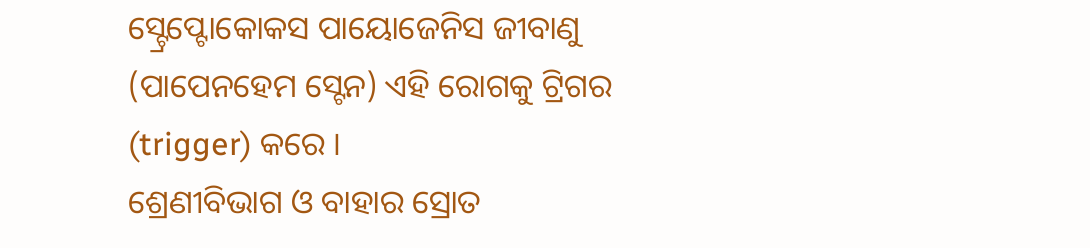ସ୍ଟ୍ରେପ୍ଟୋକୋକସ ପାୟୋଜେନିସ ଜୀବାଣୁ (ପାପେନହେମ ସ୍ଟେନ) ଏହି ରୋଗକୁ ଟ୍ରିଗର (trigger) କରେ ।
ଶ୍ରେଣୀବିଭାଗ ଓ ବାହାର ସ୍ରୋତ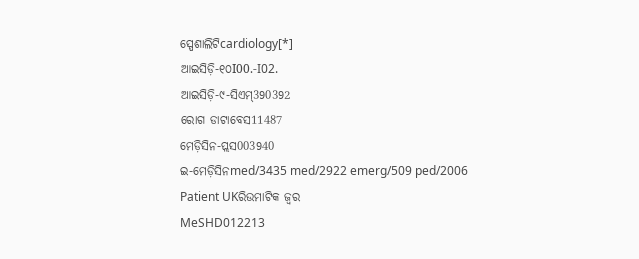ସ୍ପେଶାଲିଟିcardiology[*]
ଆଇସିଡ଼ି-୧୦I00.-I02.
ଆଇସିଡ଼ି-୯-ସିଏମ୍390392
ରୋଗ ଡାଟାବେସ11487
ମେଡ଼ିସିନ-ପ୍ଲସ003940
ଇ-ମେଡ଼ିସିନmed/3435 med/2922 emerg/509 ped/2006
Patient UKରିଉମାଟିକ ଜ୍ୱର
MeSHD012213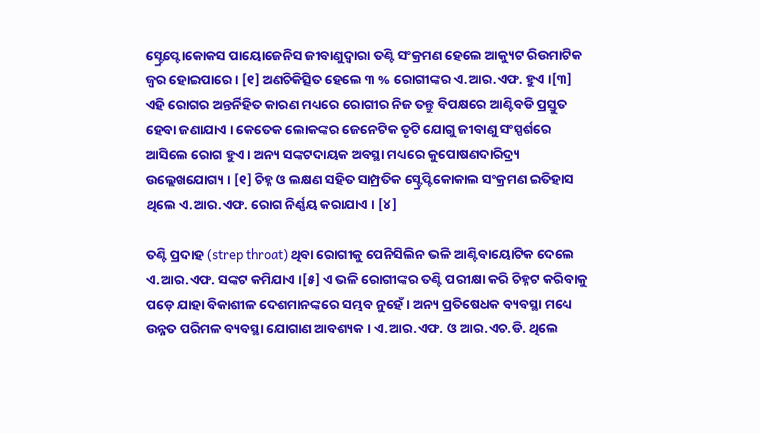ସ୍ଟ୍ରେପ୍ଟୋକୋକସ ପାୟୋଜେନିସ ଜୀବାଣୁଦ୍ୱାରା ତଣ୍ଟି ସଂକ୍ରମଣ ହେଲେ ଆକ୍ୟୁଟ ରିଉମାଟିକ ଜ୍ୱର ହୋଇପାରେ । [୧] ଅଣଚିକିତ୍ସିତ ହେଲେ ୩ % ରୋଗୀଙ୍କର ଏ.ଆର.ଏଫ. ହୁଏ ।[୩] ଏହି ରୋଗର ଅନ୍ତର୍ନିହିତ କାରଣ ମଧ୍ୟରେ ରୋଗୀର ନିଜ ତନ୍ତୁ ବିପକ୍ଷରେ ଆଣ୍ଟିବଡି ପ୍ରସ୍ତୁତ ହେବା ଜଣାଯାଏ । କେତେକ ଲୋକଙ୍କର ଜେନେଟିକ ତୃଟି ଯୋଗୁ ଜୀବାଣୁ ସଂସ୍ପର୍ଶରେ ଆସିଲେ ରୋଗ ହୁଏ । ଅନ୍ୟ ସଙ୍କଟଦାୟକ ଅବସ୍ଥା ମଧ୍ୟରେ କୁପୋଷଣଦାରିଦ୍ର୍ୟ ଉଲ୍ଲେଖ‌ଯୋଗ୍ୟ । [୧] ଚିହ୍ନ ଓ ଲକ୍ଷଣ ସ‌ହିତ ସାମ୍ପ୍ରତିକ ସ୍ଟ୍ରେପ୍ଟିକୋକାଲ ସଂକ୍ରମଣ ଇତିହାସ ଥିଲେ ଏ.ଆର.ଏଫ. ରୋଗ ନିର୍ଣ୍ଣୟ କରାଯାଏ । [୪]

ତଣ୍ଟି ପ୍ରଦାହ (strep throat) ଥିବା ରୋଗୀକୁ ପେନିସିଲିନ ଭଳି ଆଣ୍ଟିବାୟୋଟିକ ଦେଲେ ଏ.ଆର.ଏଫ. ସଙ୍କଟ କମିଯାଏ ।[୫] ଏ ଭଳି ରୋଗୀଙ୍କର ତଣ୍ଟି ପରୀକ୍ଷା କରି ଚିହ୍ନଟ କରିବାକୁ ପଡ଼େ ଯାହା ବିକାଶୀଳ ଦେଶମାନଙ୍କରେ ସମ୍ଭବ ନୁହେଁ । ଅନ୍ୟ ପ୍ରତିଷେଧକ ବ୍ୟବସ୍ଥା ମଧ୍ୟେ ଉନ୍ନତ ପରିମଳ ବ୍ୟବସ୍ଥା ଯୋଗାଣ ଆବଶ୍ୟକ । ଏ.ଆର.ଏଫ. ଓ ଆର.ଏଚ.ଡି. ଥିଲେ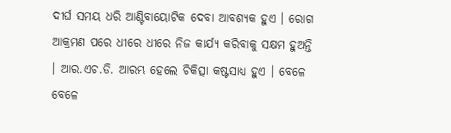ଦୀର୍ଘ ସମୟ ଧରି ଆଣ୍ଟିବାୟୋଟିକ ଦେବା ଆବଶ୍ୟକ ହୁଏ । ରୋଗ ଆକ୍ରମଣ ପରେ ଧୀରେ ଧୀରେ ନିଜ କାର୍ଯ୍ୟ କରିବାକୁ ସକ୍ଷମ ହୁଅନ୍ତି । ଆର.ଏଚ.ଡି. ଆରମ୍ଭ ହେଲେ ଚିକିତ୍ସା କଷ୍ଟସାଧ୍ୟ ହୁଏ । ବେଳେ ବେଳେ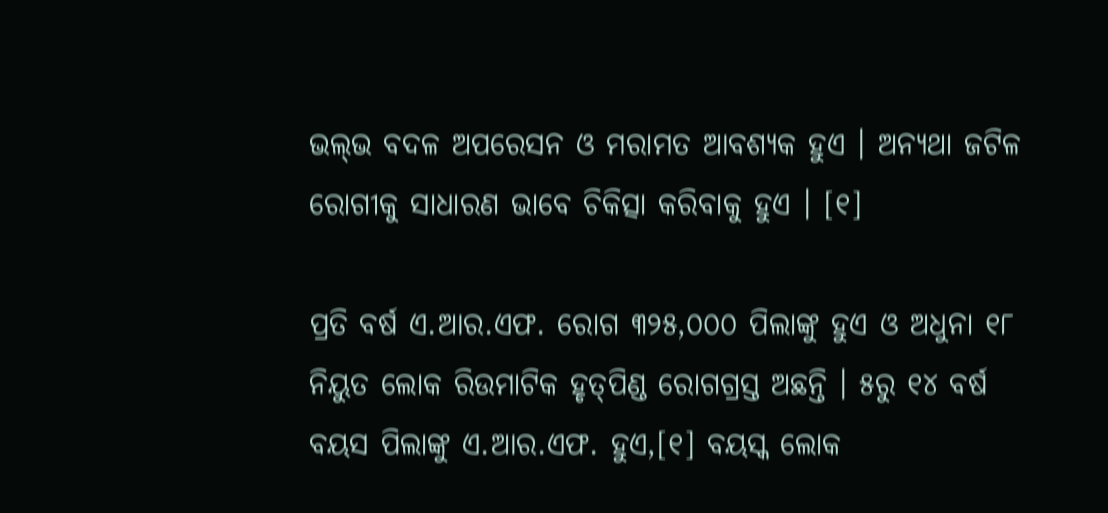ଭଲ୍‌ଭ ବଦଳ ଅପରେସନ ଓ ମରାମତ ଆବଶ୍ୟକ ହୁଏ । ଅନ୍ୟଥା ଜଟିଳ ରୋଗୀକୁ ସାଧାରଣ ଭାବେ ଚିକିତ୍ସା କରିବାକୁ ହୁଏ । [୧]

ପ୍ରତି ବର୍ଷ ଏ.ଆର.ଏଫ. ରୋଗ ୩୨୫,୦୦୦ ପିଲାଙ୍କୁ ହୁଏ ଓ ଅଧୁନା ୧୮ ନିୟୁତ ଲୋକ ରିଉମାଟିକ ହୃତ୍‌ପିଣ୍ଡ ରୋଗ‌ଗ୍ରସ୍ତ ଅଛନ୍ତି । ୫ରୁ ୧୪ ବର୍ଷ ବୟସ ପିଲାଙ୍କୁ ଏ.ଆର.ଏଫ. ହୁଏ,[୧] ବୟସ୍କ ଲୋକ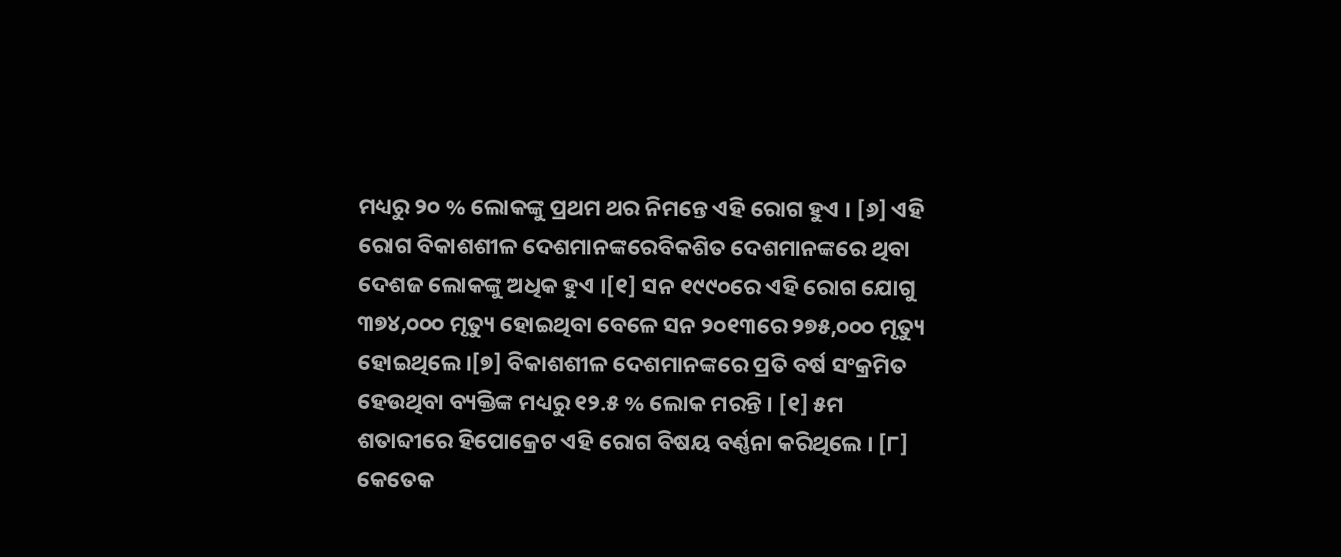ମଧ୍ୟରୁ ୨୦ % ଲୋକଙ୍କୁ ପ୍ରଥମ ଥର ନିମନ୍ତେ ଏହି ରୋଗ ହୁଏ । [୬] ଏହି ରୋଗ ବିକାଶଶୀଳ ଦେଶମାନଙ୍କରେବିକଶିତ ଦେଶମାନଙ୍କରେ ଥିବା ଦେଶଜ ଲୋକଙ୍କୁ ଅଧିକ ହୁଏ ।[୧] ସନ ୧୯୯୦ରେ ଏହି ରୋଗ ଯୋଗୁ ୩୭୪,୦୦୦ ମୃତ୍ୟୁ ହୋଇଥିବା ବେଳେ ସନ ୨୦୧୩ରେ ୨୭୫,୦୦୦ ମୃତ୍ୟୁ ହୋଇଥିଲେ ।[୭] ବିକାଶଶୀଳ ଦେଶମାନଙ୍କରେ ପ୍ରତି ବର୍ଷ ସଂକ୍ରମିତ ହେଉଥିବା ବ୍ୟକ୍ତିଙ୍କ ମଧ୍ୟରୁ ୧୨.୫ % ଲୋକ ମରନ୍ତି । [୧] ୫ମ ଶତାବ୍ଦୀରେ ହିପୋକ୍ରେଟ ଏହି ରୋଗ ବିଷୟ ବର୍ଣ୍ଣନା କରିଥିଲେ । [୮] କେତେକ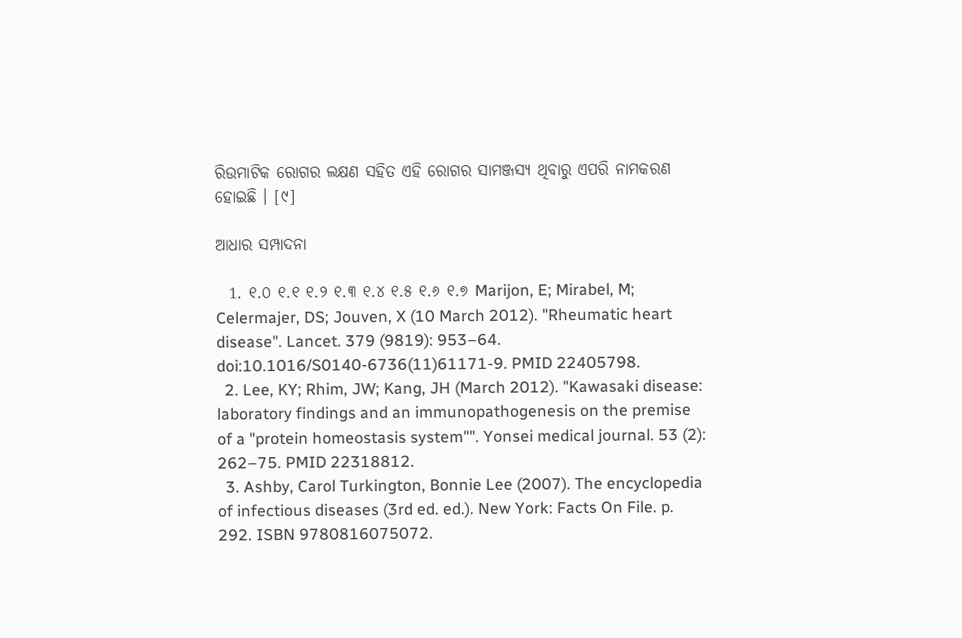ରିଉମାଟିକ ରୋଗର ଲକ୍ଷଣ ସ‌ହିତ ଏହି ରୋଗର ସାମଞ୍ଜସ୍ୟ ଥିବାରୁ ଏପରି ନାମକରଣ ହୋଇଛି । [୯]

ଆଧାର ସମ୍ପାଦନା

  1. ୧.୦ ୧.୧ ୧.୨ ୧.୩ ୧.୪ ୧.୫ ୧.୬ ୧.୭ Marijon, E; Mirabel, M; Celermajer, DS; Jouven, X (10 March 2012). "Rheumatic heart disease". Lancet. 379 (9819): 953–64. doi:10.1016/S0140-6736(11)61171-9. PMID 22405798.
  2. Lee, KY; Rhim, JW; Kang, JH (March 2012). "Kawasaki disease: laboratory findings and an immunopathogenesis on the premise of a "protein homeostasis system"". Yonsei medical journal. 53 (2): 262–75. PMID 22318812.
  3. Ashby, Carol Turkington, Bonnie Lee (2007). The encyclopedia of infectious diseases (3rd ed. ed.). New York: Facts On File. p. 292. ISBN 9780816075072.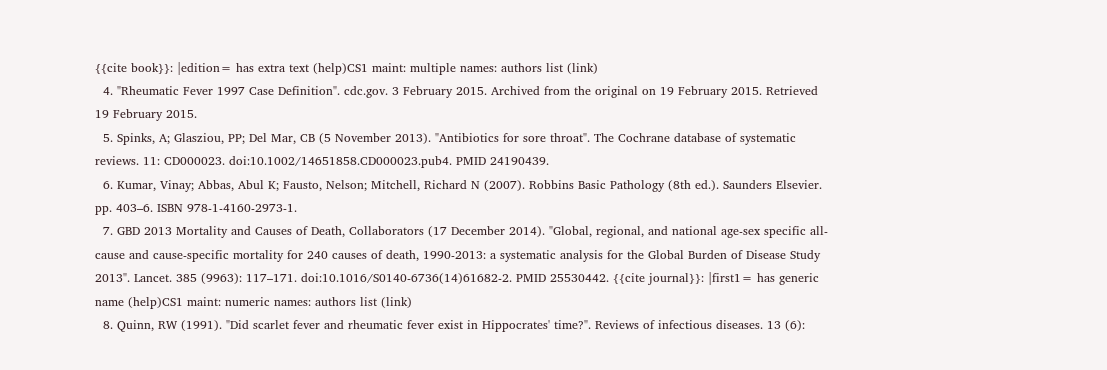{{cite book}}: |edition= has extra text (help)CS1 maint: multiple names: authors list (link)
  4. "Rheumatic Fever 1997 Case Definition". cdc.gov. 3 February 2015. Archived from the original on 19 February 2015. Retrieved 19 February 2015.
  5. Spinks, A; Glasziou, PP; Del Mar, CB (5 November 2013). "Antibiotics for sore throat". The Cochrane database of systematic reviews. 11: CD000023. doi:10.1002/14651858.CD000023.pub4. PMID 24190439.
  6. Kumar, Vinay; Abbas, Abul K; Fausto, Nelson; Mitchell, Richard N (2007). Robbins Basic Pathology (8th ed.). Saunders Elsevier. pp. 403–6. ISBN 978-1-4160-2973-1.
  7. GBD 2013 Mortality and Causes of Death, Collaborators (17 December 2014). "Global, regional, and national age-sex specific all-cause and cause-specific mortality for 240 causes of death, 1990-2013: a systematic analysis for the Global Burden of Disease Study 2013". Lancet. 385 (9963): 117–171. doi:10.1016/S0140-6736(14)61682-2. PMID 25530442. {{cite journal}}: |first1= has generic name (help)CS1 maint: numeric names: authors list (link)
  8. Quinn, RW (1991). "Did scarlet fever and rheumatic fever exist in Hippocrates' time?". Reviews of infectious diseases. 13 (6):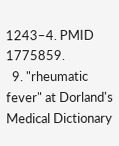1243–4. PMID 1775859.
  9. "rheumatic fever" at Dorland's Medical Dictionary